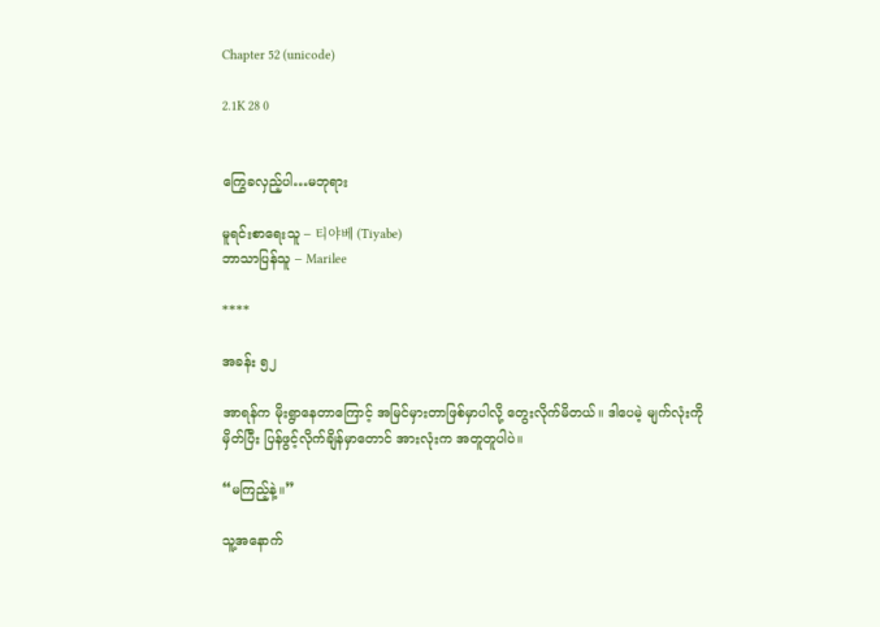Chapter 52 (unicode)

2.1K 28 0


ကြွေခလှည့်ပါ…မဘုရား

မူရင်းစာရေးသူ – 티야베 (Tiyabe)
ဘာသာပြန်သူ – Marilee

****

အခန်း ၅၂

အာရန်က မိုးရွာနေတာကြောင့် အမြင်မှားတာဖြစ်မှာပါလို့ တွေးလိုက်မိတယ်။ ဒါပေမဲ့ မျက်လုံးကိုမှိတ်ပြီး ပြန်ဖွင့်လိုက်ချိန်မှာတောင် အားလုံးက အတူတူပါပဲ။

“မကြည့်နဲ့။”

သူ့အနောက်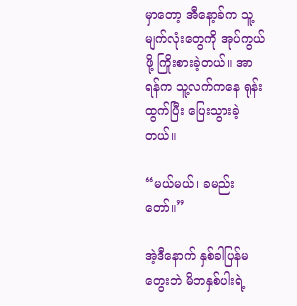မှာတော့ အီနော့ခ်က သူ့မျက်လုံးတွေကို အုပ်ကွယ်ဖို့ ကြိုးစားခဲ့တယ်။ အာရန်က သူ့လက်ကနေ ရုန်းထွက်ပြီး ပြေးသွားခဲ့တယ်။

“မယ်မယ်၊ ခမည်းတော်။”

အဲ့ဒီနောက် နှစ်ခါပြန်မတွေးဘဲ မိဘနှစ်ပါးရဲ့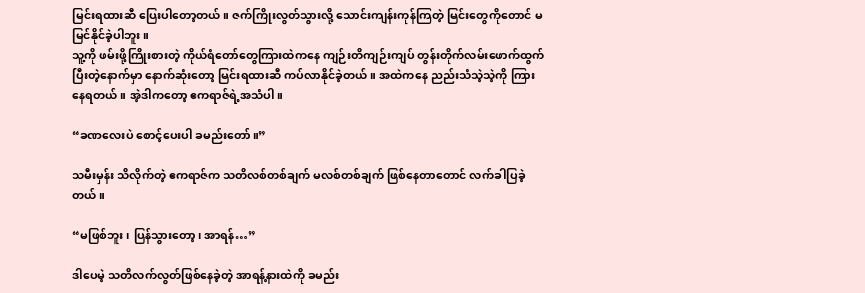မြင်းရထားဆီ ပြေးပါတော့တယ်။ ဇက်ကြိုးလွတ်သွားလို့ သောင်းကျန်းကုန်ကြတဲ့ မြင်းတွေကိုတောင် မမြင်နိုင်ခဲ့ပါဘူး။
သူ့ကို ဖမ်းဖို့ကြိုးစားတဲ့ ကိုယ်ရံတော်တွေကြားထဲကနေ ကျဉ်းတိကျဉ်းကျပ် တွန်းတိုက်လမ်းဖောက်ထွက်ပြီးတဲ့နောက်မှာ နောက်ဆုံးတော့ မြင်းရထားဆီ ကပ်လာနိုင်ခဲ့တယ်။ အထဲကနေ ညည်းသံသဲ့သဲ့ကို ကြားနေရတယ်။ အဲ့ဒါကတော့ ဧကရာဇ်ရဲ့အသံပါ။

“ခဏလေးပဲ စောင့်ပေးပါ ခမည်းတော်။”

သမီးမှန်း သိလိုက်တဲ့ ဧကရာဇ်က သတိလစ်တစ်ချက် မလစ်တစ်ချက် ဖြစ်နေတာတောင် လက်ခါပြခဲ့တယ်။

“မဖြစ်ဘူး၊ ပြန်သွားတော့၊ အာရန်…”

ဒါပေမဲ့ သတိလက်လွတ်ဖြစ်နေခဲ့တဲ့ အာရန့်နားထဲကို ခမည်း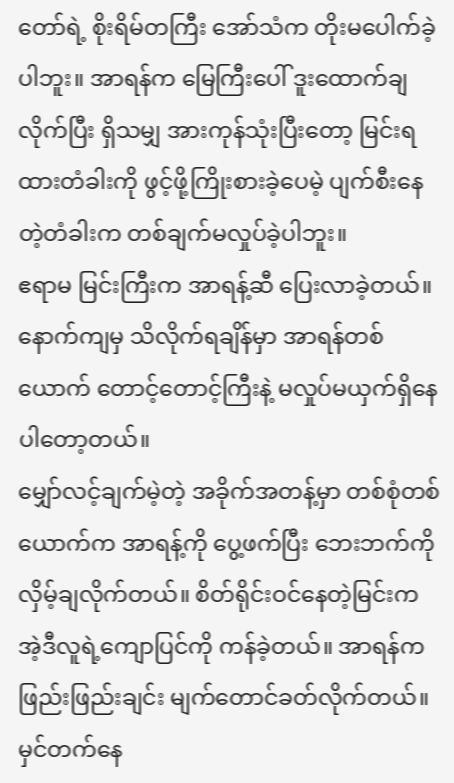တော်ရဲ့ စိုးရိမ်တကြီး အော်သံက တိုးမပေါက်ခဲ့ပါဘူး။ အာရန်က မြေကြီးပေါ် ဒူးထောက်ချလိုက်ပြီး ရှိသမျှ အားကုန်သုံးပြီးတော့ မြင်းရထားတံခါးကို ဖွင့်ဖို့ကြိုးစားခဲ့ပေမဲ့ ပျက်စီးနေတဲ့တံခါးက တစ်ချက်မလှုပ်ခဲ့ပါဘူး။
ဧရာမ မြင်းကြီးက အာရန့်ဆီ ပြေးလာခဲ့တယ်။ နောက်ကျမှ သိလိုက်ရချိန်မှာ အာရန်တစ်ယောက် တောင့်တောင့်ကြီးနဲ့ မလှုပ်မယှက်ရှိနေပါတော့တယ်။
မျှော်လင့်ချက်မဲ့တဲ့ အခိုက်အတန့်မှာ တစ်စုံတစ်ယောက်က အာရန့်ကို ပွေ့ဖက်ပြီး ဘေးဘက်ကို လှိမ့်ချလိုက်တယ်။ စိတ်ရိုင်းဝင်နေတဲ့မြင်းက အဲ့ဒီလူရဲ့ကျောပြင်ကို ကန်ခဲ့တယ်။ အာရန်က ဖြည်းဖြည်းချင်း မျက်တောင်ခတ်လိုက်တယ်။ မှင်တက်နေ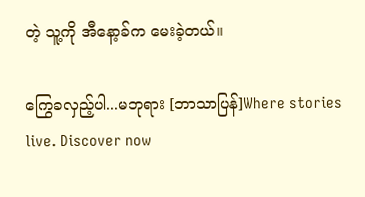တဲ့ သူ့ကို အီနော့ခ်က မေးခဲ့တယ်။

ကြွေခလှည့်ပါ...မဘုရား [ဘာသာပြန်]Where stories live. Discover now